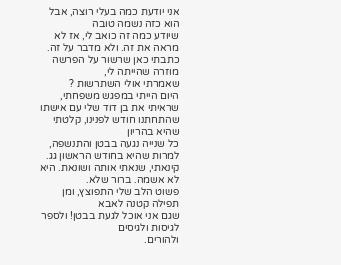אני יודעת כמה בעלי רוצה, אבל הוא כזה נשמה טובה
שיודע כמה זה כואב לי, אז לא מראה את זה. ולא מדבר על זה.
כתבתי כאן שרשור על הפרשה מוזרה שהייתה לי,
שאמרתי אולי השתרשות ?
היום הייתי במפגש משפחתי, שראיתי את בן דוד שלי עם אישתו שהתחתנו חודש לפנינו, קלטתי שהיא בהריון
כל שנייה נגעה בבטן והתנשפה, למרות שהיא בחודש הראשון גג.
קינאתי, שנאתי אותה ושונאת. היא לא אשמה. ברור שלא.
פשוט הלב שלי התפוצץ, ומן תפילה קטנה לאבא
שגם אני אוכל לגעת בבטן! ולספר לגיסות ולגיסים
ולהורים.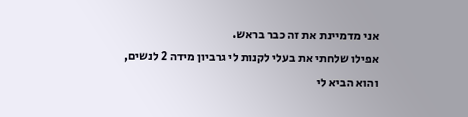אני מדמיינת את זה כבר בראש.
אפילו שלחתי את בעלי לקנות לי גרביון מידה 2 לנשים,
והוא הביא לי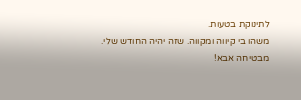לתינוקת בטעות.
משהו בי קיווה ומקווה. שזה יהיה החודש שלי.
מבטיחה אבא!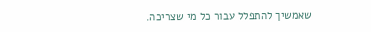שאמשיך להתפלל עבור כל מי שצריכה.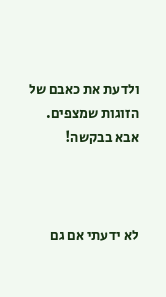ולדעת את כאבם של הזוגות שמצפים.
אבא בבקשה!



לא ידעתי אם גם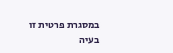במסגרת פרטית זו בעיה